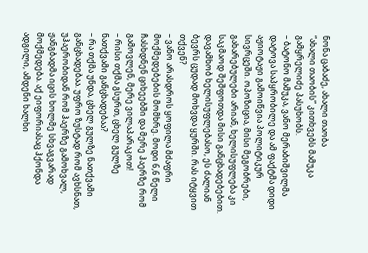ნონა ცაბაძე, ახალი თაობა
“ახალი თაობის” კითხვებს მამუკა გამყრელიძე პასუხობს.
– ბატონო მამუკა, ვანო მერაბიშვილმა დატოვა საპყრობილე და ამ ფაქტმა დიდი აჟიოტაჟი გამოიწვია პოლიტიკურ სივრცეში. ოპოზიცია, მისი მეგობრები, გახარებულები არიან, ხელისუფლება კი საკმაოდ შეშფოთდა მისი განცხადებებით. დავამხობ ხელისუფლებასო, ეს ძალიან ბევრს ცუდად მოხვდა ყურში. რას იტყვით თქვენ?
– ვანო არასდროს ყოფილა მძაფრი მოქმედებების მომხრე. მოდი 6,6 წელი ჩასხდნენ ციხეებში და მერე ჰაერზე რომ გამოვლენ, მერე ვილაპარაკოთ!
– რისი თქმა გსურთ, ცხელ გულზე ნათქვამი განცხადებაა?
– რა თქმა უნდა, ცხელ გულზე ნათქვამი განცხადებაა. უფრო ზუსტად რომ ავხსნათ, უჰაერობიდან რომ ჰაერზე გამოხვალ, ჟანგბადმა იცის ხოლმე სხვაგვარად მოქმედება. აქ ეიფორიასაც ჰქონდა ადგილი, ამდენი ხალხი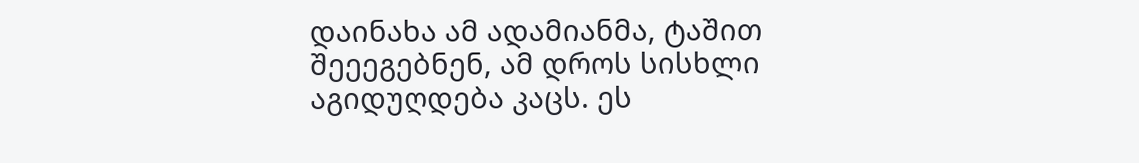დაინახა ამ ადამიანმა, ტაშით შეეეგებნენ, ამ დროს სისხლი აგიდუღდება კაცს. ეს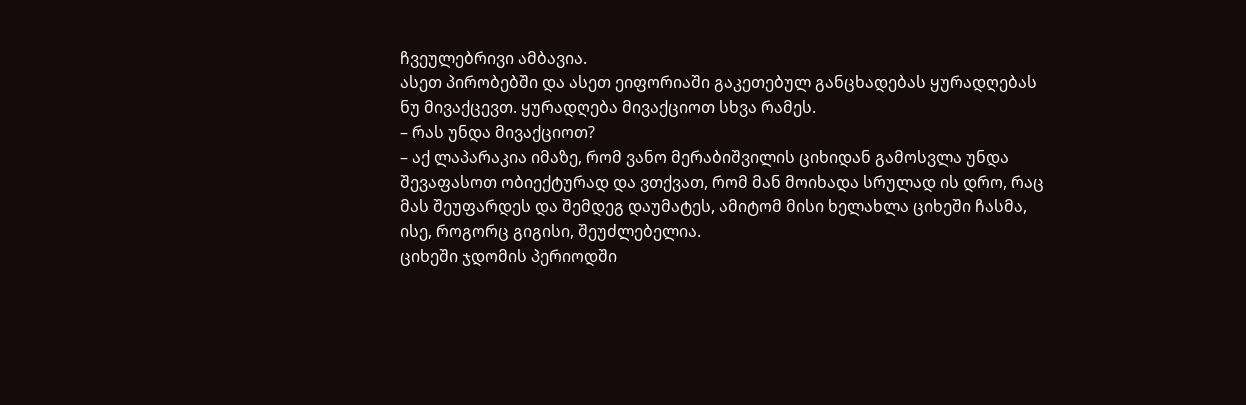ჩვეულებრივი ამბავია.
ასეთ პირობებში და ასეთ ეიფორიაში გაკეთებულ განცხადებას ყურადღებას ნუ მივაქცევთ. ყურადღება მივაქციოთ სხვა რამეს.
– რას უნდა მივაქციოთ?
– აქ ლაპარაკია იმაზე, რომ ვანო მერაბიშვილის ციხიდან გამოსვლა უნდა შევაფასოთ ობიექტურად და ვთქვათ, რომ მან მოიხადა სრულად ის დრო, რაც მას შეუფარდეს და შემდეგ დაუმატეს, ამიტომ მისი ხელახლა ციხეში ჩასმა, ისე, როგორც გიგისი, შეუძლებელია.
ციხეში ჯდომის პერიოდში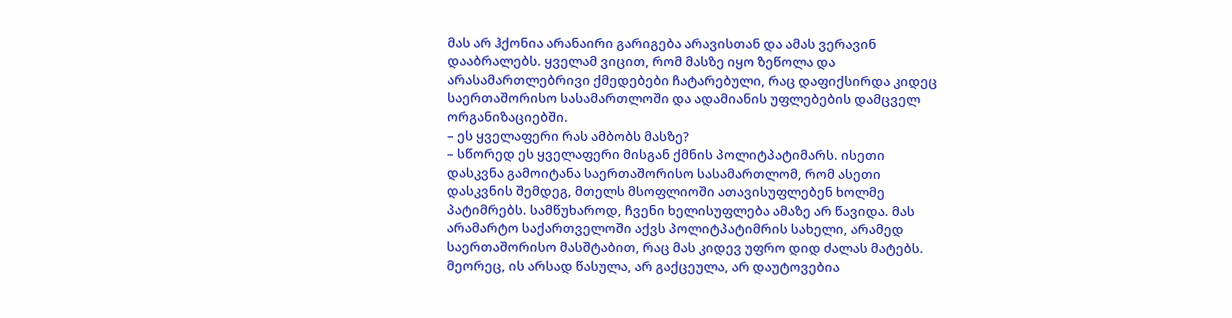მას არ ჰქონია არანაირი გარიგება არავისთან და ამას ვერავინ დააბრალებს. ყველამ ვიცით, რომ მასზე იყო ზეწოლა და არასამართლებრივი ქმედებები ჩატარებული, რაც დაფიქსირდა კიდეც საერთაშორისო სასამართლოში და ადამიანის უფლებების დამცველ ორგანიზაციებში.
– ეს ყველაფერი რას ამბობს მასზე?
– სწორედ ეს ყველაფერი მისგან ქმნის პოლიტპატიმარს. ისეთი დასკვნა გამოიტანა საერთაშორისო სასამართლომ, რომ ასეთი დასკვნის შემდეგ, მთელს მსოფლიოში ათავისუფლებენ ხოლმე პატიმრებს. სამწუხაროდ, ჩვენი ხელისუფლება ამაზე არ წავიდა. მას არამარტო საქართველოში აქვს პოლიტპატიმრის სახელი, არამედ საერთაშორისო მასშტაბით, რაც მას კიდევ უფრო დიდ ძალას მატებს.
მეორეც, ის არსად წასულა, არ გაქცეულა, არ დაუტოვებია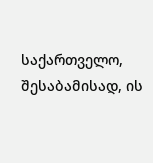საქართველო, შესაბამისად, ის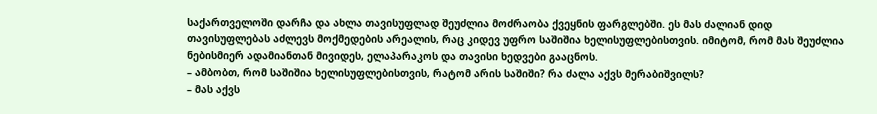საქართველოში დარჩა და ახლა თავისუფლად შეუძლია მოძრაობა ქვეყნის ფარგლებში. ეს მას ძალიან დიდ თავისუფლებას აძლევს მოქმედების არეალის, რაც კიდევ უფრო საშიშია ხელისუფლებისთვის. იმიტომ, რომ მას შეუძლია ნებისმიერ ადამიანთან მივიდეს, ელაპარაკოს და თავისი ხედვები გააცნოს.
– ამბობთ, რომ საშიშია ხელისუფლებისთვის, რატომ არის საშიში? რა ძალა აქვს მერაბიშვილს?
– მას აქვს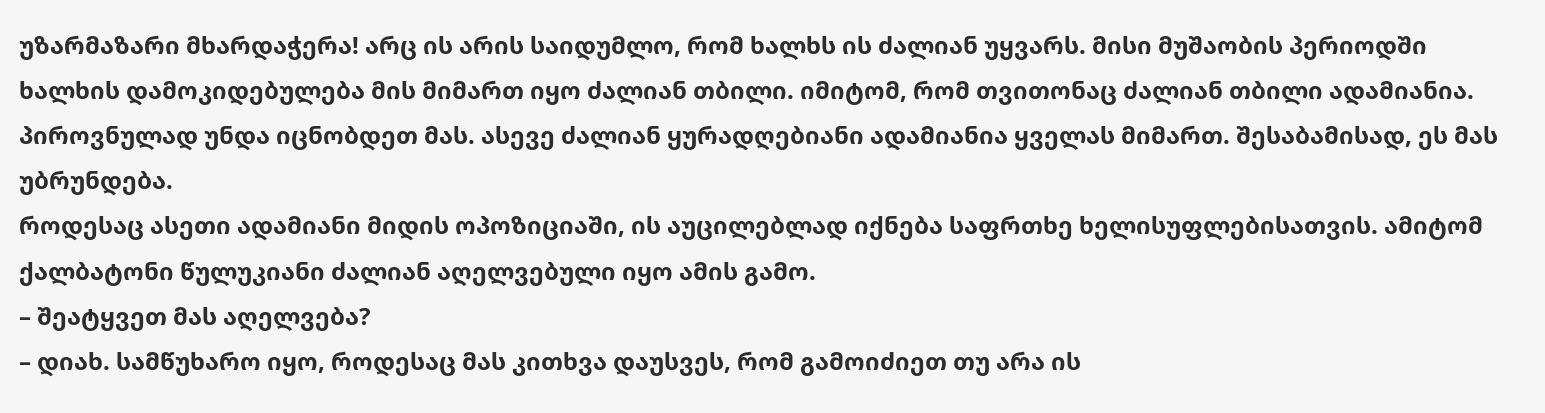უზარმაზარი მხარდაჭერა! არც ის არის საიდუმლო, რომ ხალხს ის ძალიან უყვარს. მისი მუშაობის პერიოდში ხალხის დამოკიდებულება მის მიმართ იყო ძალიან თბილი. იმიტომ, რომ თვითონაც ძალიან თბილი ადამიანია. პიროვნულად უნდა იცნობდეთ მას. ასევე ძალიან ყურადღებიანი ადამიანია ყველას მიმართ. შესაბამისად, ეს მას უბრუნდება.
როდესაც ასეთი ადამიანი მიდის ოპოზიციაში, ის აუცილებლად იქნება საფრთხე ხელისუფლებისათვის. ამიტომ ქალბატონი წულუკიანი ძალიან აღელვებული იყო ამის გამო.
– შეატყვეთ მას აღელვება?
– დიახ. სამწუხარო იყო, როდესაც მას კითხვა დაუსვეს, რომ გამოიძიეთ თუ არა ის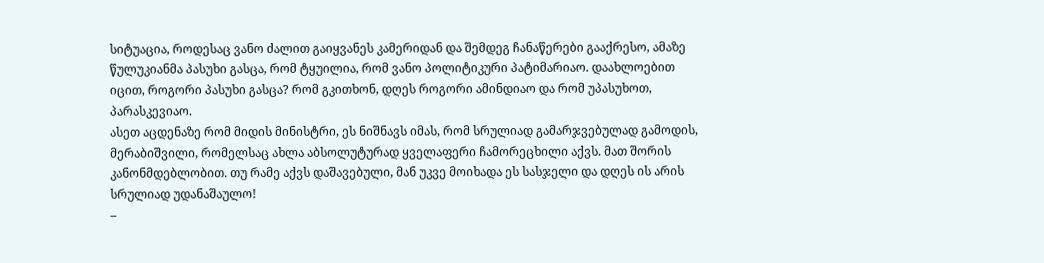სიტუაცია, როდესაც ვანო ძალით გაიყვანეს კამერიდან და შემდეგ ჩანაწერები გააქრესო, ამაზე წულუკიანმა პასუხი გასცა, რომ ტყუილია, რომ ვანო პოლიტიკური პატიმარიაო. დაახლოებით იცით, როგორი პასუხი გასცა? რომ გკითხონ, დღეს როგორი ამინდიაო და რომ უპასუხოთ, პარასკევიაო.
ასეთ აცდენაზე რომ მიდის მინისტრი, ეს ნიშნავს იმას, რომ სრულიად გამარჯვებულად გამოდის, მერაბიშვილი, რომელსაც ახლა აბსოლუტურად ყველაფერი ჩამორეცხილი აქვს. მათ შორის კანონმდებლობით. თუ რამე აქვს დაშავებული, მან უკვე მოიხადა ეს სასჯელი და დღეს ის არის სრულიად უდანაშაულო!
–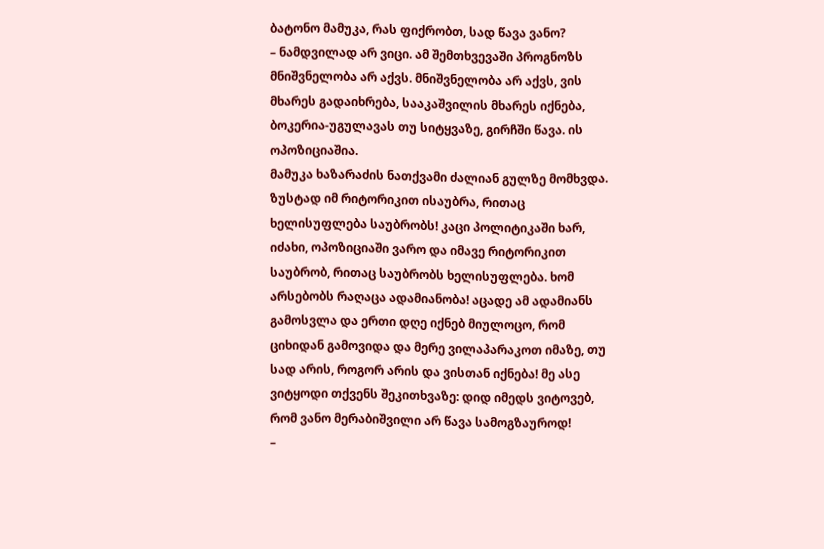ბატონო მამუკა, რას ფიქრობთ, სად წავა ვანო?
– ნამდვილად არ ვიცი. ამ შემთხვევაში პროგნოზს მნიშვნელობა არ აქვს. მნიშვნელობა არ აქვს, ვის მხარეს გადაიხრება, სააკაშვილის მხარეს იქნება, ბოკერია-უგულავას თუ სიტყვაზე, გირჩში წავა. ის ოპოზიციაშია.
მამუკა ხაზარაძის ნათქვამი ძალიან გულზე მომხვდა. ზუსტად იმ რიტორიკით ისაუბრა, რითაც ხელისუფლება საუბრობს! კაცი პოლიტიკაში ხარ, იძახი, ოპოზიციაში ვარო და იმავე რიტორიკით საუბრობ, რითაც საუბრობს ხელისუფლება. ხომ არსებობს რაღაცა ადამიანობა! აცადე ამ ადამიანს გამოსვლა და ერთი დღე იქნებ მიულოცო, რომ ციხიდან გამოვიდა და მერე ვილაპარაკოთ იმაზე, თუ სად არის, როგორ არის და ვისთან იქნება! მე ასე ვიტყოდი თქვენს შეკითხვაზე: დიდ იმედს ვიტოვებ, რომ ვანო მერაბიშვილი არ წავა სამოგზაუროდ!
–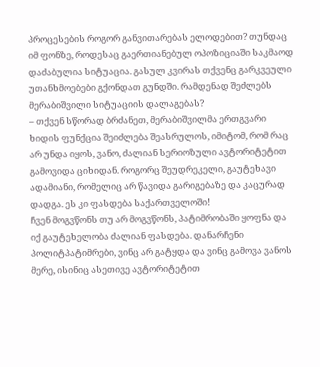პროცესების როგორ განვითარებას ელოდებით? თუნდაც იმ ფონზე, როდესაც გაერთიანებულ ოპოზიციაში საკმაოდ დაძაბულია სიტუაცია. გასულ კვირას თქვენც გარკვეული უთანხმოებები გქონდათ გუნდში. რამდენად შეძლებს მერაბიშვილი სიტუაციის დალაგებას?
– თქვენ სწორად ბრძანეთ, მერაბიშვილმა ერთგვარი ხიდის ფუნქცია შეიძლება შეასრულოს, იმიტომ, რომ რაც არ უნდა იყოს, ვანო, ძალიან სერიოზული ავტორიტეტით გამოვიდა ციხიდან. როგორც შეუდრეკელი, გაუტეხავი ადამიანი, რომელიც არ წავიდა გარიგებაზე და კაცურად დადგა. ეს კი ფასდება საქართველოში!
ჩვენ მოგვწონს თუ არ მოგვწონს, პატიმრობაში ყოფნა და იქ გაუტეხელობა ძალიან ფასდება. დანარჩენი პოლიტპატიმრები, ვინც არ გატყდა და ვინც გამოვა ვანოს მერე, ისინიც ასეთივე ავტორიტეტით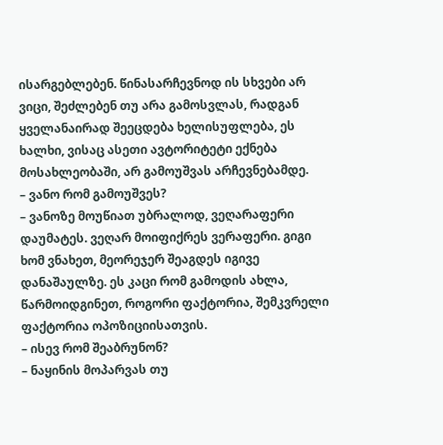ისარგებლებენ. წინასარჩევნოდ ის სხვები არ ვიცი, შეძლებენ თუ არა გამოსვლას, რადგან ყველანაირად შეეცდება ხელისუფლება, ეს ხალხი, ვისაც ასეთი ავტორიტეტი ექნება მოსახლეობაში, არ გამოუშვას არჩევნებამდე.
– ვანო რომ გამოუშვეს?
– ვანოზე მოუწიათ უბრალოდ, ვეღარაფერი დაუმატეს. ვეღარ მოიფიქრეს ვერაფერი. გიგი ხომ ვნახეთ, მეორეჯერ შეაგდეს იგივე დანაშაულზე. ეს კაცი რომ გამოდის ახლა, წარმოიდგინეთ, როგორი ფაქტორია, შემკვრელი ფაქტორია ოპოზიციისათვის.
– ისევ რომ შეაბრუნონ?
– ნაყინის მოპარვას თუ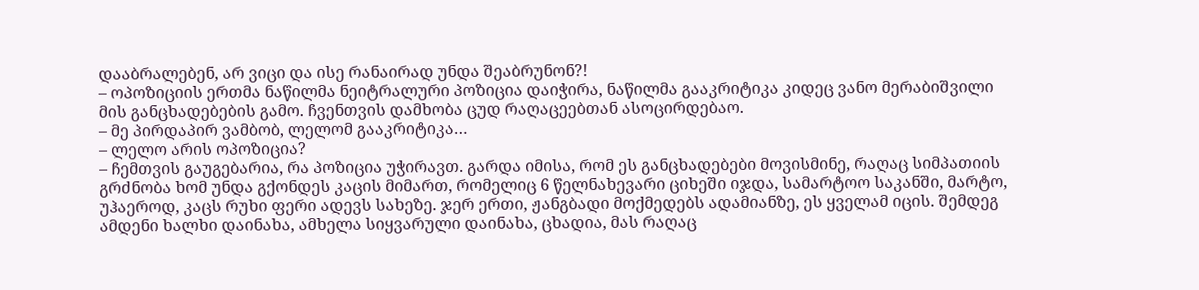დააბრალებენ, არ ვიცი და ისე რანაირად უნდა შეაბრუნონ?!
– ოპოზიციის ერთმა ნაწილმა ნეიტრალური პოზიცია დაიჭირა, ნაწილმა გააკრიტიკა კიდეც ვანო მერაბიშვილი მის განცხადებების გამო. ჩვენთვის დამხობა ცუდ რაღაცეებთან ასოცირდებაო.
– მე პირდაპირ ვამბობ, ლელომ გააკრიტიკა…
– ლელო არის ოპოზიცია?
– ჩემთვის გაუგებარია, რა პოზიცია უჭირავთ. გარდა იმისა, რომ ეს განცხადებები მოვისმინე, რაღაც სიმპათიის გრძნობა ხომ უნდა გქონდეს კაცის მიმართ, რომელიც 6 წელნახევარი ციხეში იჯდა, სამარტოო საკანში, მარტო, უჰაეროდ, კაცს რუხი ფერი ადევს სახეზე. ჯერ ერთი, ჟანგბადი მოქმედებს ადამიანზე, ეს ყველამ იცის. შემდეგ ამდენი ხალხი დაინახა, ამხელა სიყვარული დაინახა, ცხადია, მას რაღაც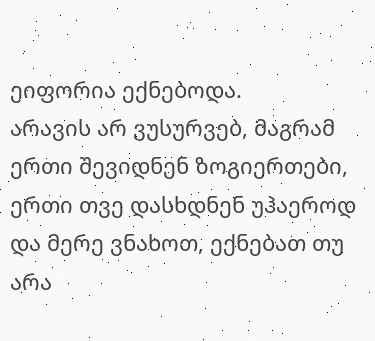ეიფორია ექნებოდა.
არავის არ ვუსურვებ, მაგრამ ერთი შევიდნენ ზოგიერთები, ერთი თვე დასხდნენ უჰაეროდ და მერე ვნახოთ, ექნებათ თუ არა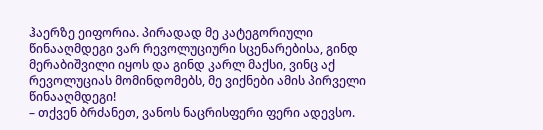ჰაერზე ეიფორია. პირადად მე კატეგორიული წინააღმდეგი ვარ რევოლუციური სცენარებისა, გინდ მერაბიშვილი იყოს და გინდ კარლ მაქსი, ვინც აქ რევოლუციას მომინდომებს, მე ვიქნები ამის პირველი წინააღმდეგი!
– თქვენ ბრძანეთ, ვანოს ნაცრისფერი ფერი ადევსო.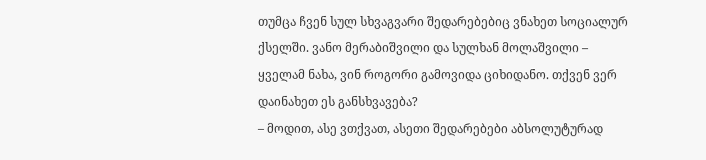თუმცა ჩვენ სულ სხვაგვარი შედარებებიც ვნახეთ სოციალურ ქსელში. ვანო მერაბიშვილი და სულხან მოლაშვილი – ყველამ ნახა, ვინ როგორი გამოვიდა ციხიდანო. თქვენ ვერ დაინახეთ ეს განსხვავება?
– მოდით, ასე ვთქვათ, ასეთი შედარებები აბსოლუტურად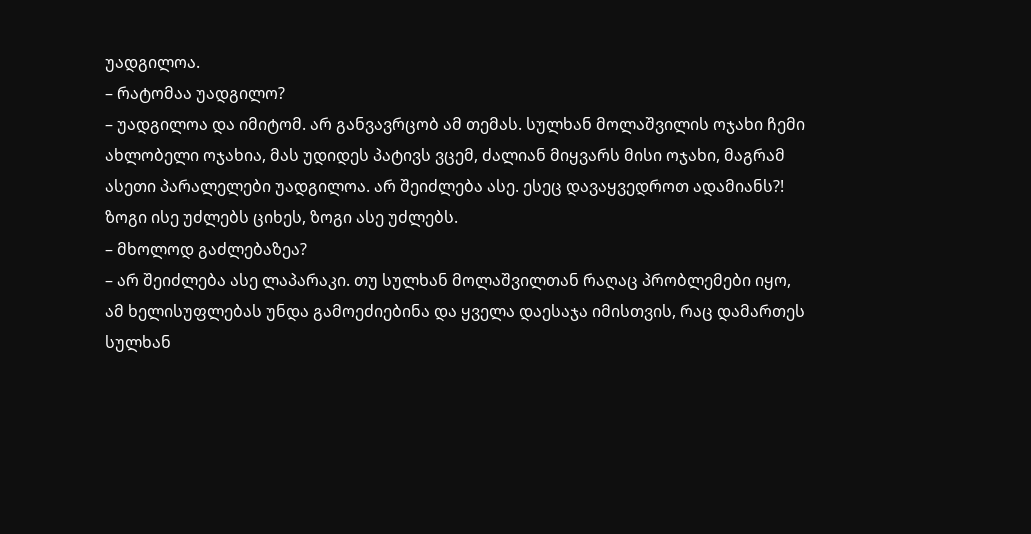უადგილოა.
– რატომაა უადგილო?
– უადგილოა და იმიტომ. არ განვავრცობ ამ თემას. სულხან მოლაშვილის ოჯახი ჩემი ახლობელი ოჯახია, მას უდიდეს პატივს ვცემ, ძალიან მიყვარს მისი ოჯახი, მაგრამ ასეთი პარალელები უადგილოა. არ შეიძლება ასე. ესეც დავაყვედროთ ადამიანს?! ზოგი ისე უძლებს ციხეს, ზოგი ასე უძლებს.
– მხოლოდ გაძლებაზეა?
– არ შეიძლება ასე ლაპარაკი. თუ სულხან მოლაშვილთან რაღაც პრობლემები იყო, ამ ხელისუფლებას უნდა გამოეძიებინა და ყველა დაესაჯა იმისთვის, რაც დამართეს სულხან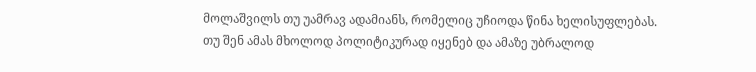მოლაშვილს თუ უამრავ ადამიანს, რომელიც უჩიოდა წინა ხელისუფლებას.
თუ შენ ამას მხოლოდ პოლიტიკურად იყენებ და ამაზე უბრალოდ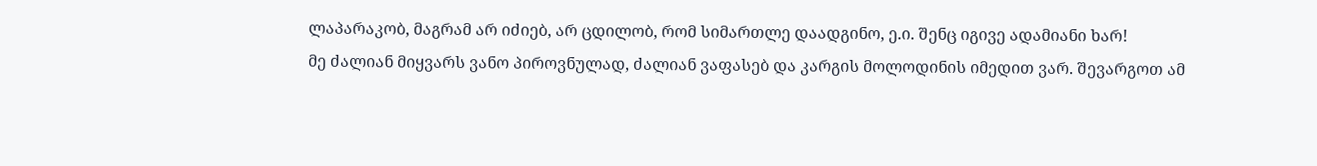ლაპარაკობ, მაგრამ არ იძიებ, არ ცდილობ, რომ სიმართლე დაადგინო, ე.ი. შენც იგივე ადამიანი ხარ!
მე ძალიან მიყვარს ვანო პიროვნულად, ძალიან ვაფასებ და კარგის მოლოდინის იმედით ვარ. შევარგოთ ამ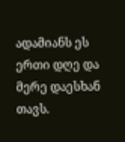ადამიანს ეს ერთი დღე და მერე დაესხან თავს.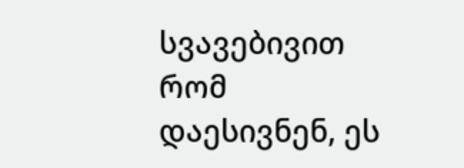სვავებივით რომ დაესივნენ, ეს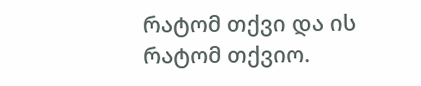რატომ თქვი და ის რატომ თქვიო.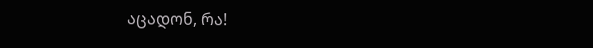აცადონ, რა!